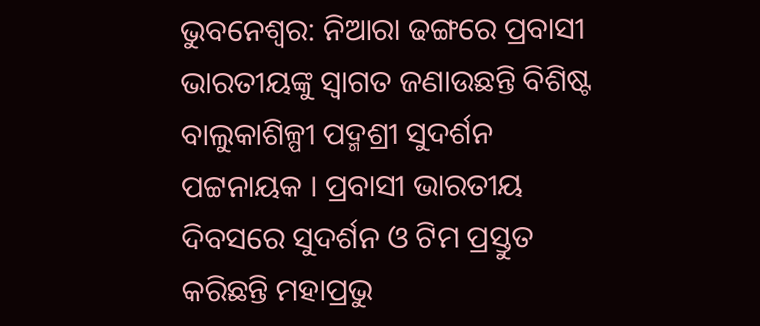ଭୁବନେଶ୍ବର: ନିଆରା ଢଙ୍ଗରେ ପ୍ରବାସୀ ଭାରତୀୟଙ୍କୁ ସ୍ୱାଗତ ଜଣାଉଛନ୍ତି ବିଶିଷ୍ଟ ବାଲୁକାଶିଳ୍ପୀ ପଦ୍ମଶ୍ରୀ ସୁଦର୍ଶନ ପଟ୍ଟନାୟକ । ପ୍ରବାସୀ ଭାରତୀୟ ଦିବସରେ ସୁଦର୍ଶନ ଓ ଟିମ ପ୍ରସ୍ତୁତ କରିଛନ୍ତି ମହାପ୍ରଭୁ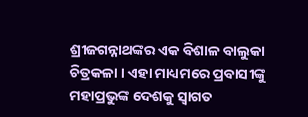ଶ୍ରୀଜଗନ୍ନାଥଙ୍କର ଏକ ବିଶାଳ ବାଲୁକା ଚିତ୍ରକଳା । ଏହା ମାଧ୍ୟମରେ ପ୍ରବାସୀଙ୍କୁ ମହାପ୍ରଭୁଙ୍କ ଦେଶକୁ ସ୍ୱାଗତ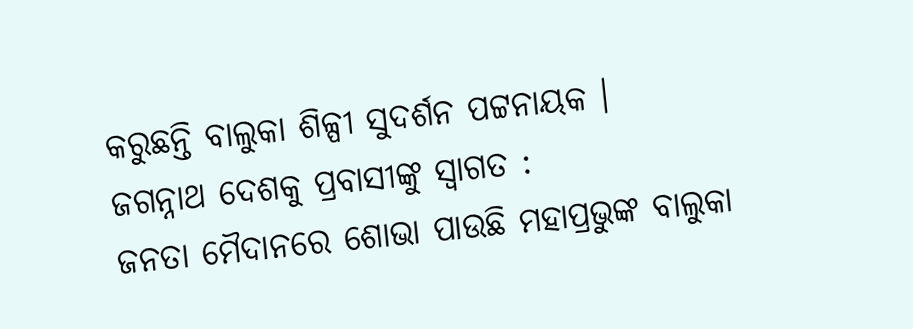କରୁଛନ୍ତି ବାଲୁକା ଶିଳ୍ପୀ ସୁଦର୍ଶନ ପଟ୍ଟନାୟକ ।
ଜଗନ୍ନାଥ ଦେଶକୁ ପ୍ରବାସୀଙ୍କୁ ସ୍ବାଗତ :
ଜନତା ମୈଦାନରେ ଶୋଭା ପାଉଛି ମହାପ୍ରଭୁଙ୍କ ବାଲୁକା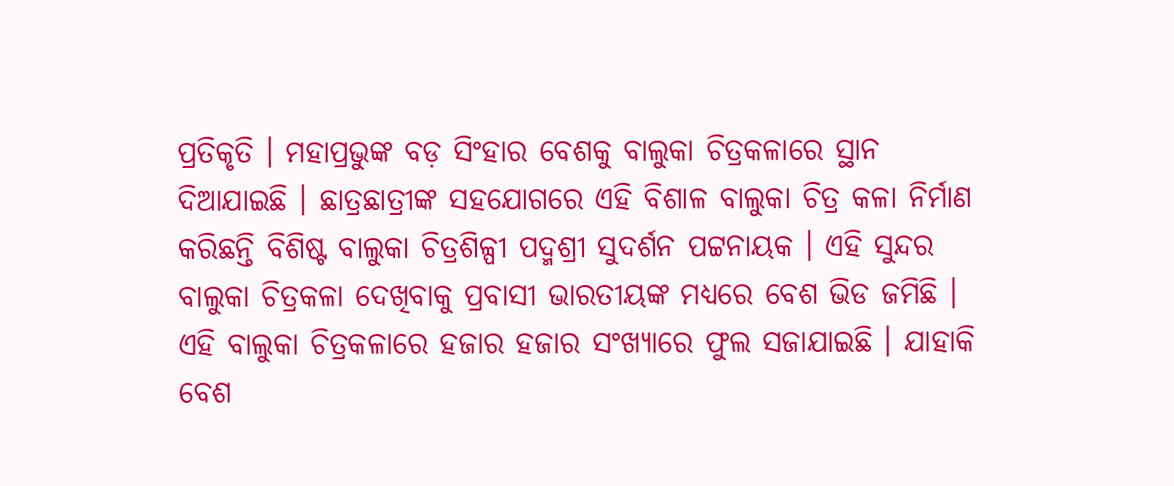ପ୍ରତିକୃତି । ମହାପ୍ରଭୁଙ୍କ ବଡ଼ ସିଂହାର ବେଶକୁ ବାଲୁକା ଚିତ୍ରକଳାରେ ସ୍ଥାନ ଦିଆଯାଇଛି । ଛାତ୍ରଛାତ୍ରୀଙ୍କ ସହଯୋଗରେ ଏହି ବିଶାଳ ବାଲୁକା ଚିତ୍ର କଳା ନିର୍ମାଣ କରିଛନ୍ତି ବିଶିଷ୍ଟ ବାଲୁକା ଚିତ୍ରଶିଳ୍ପୀ ପଦ୍ମଶ୍ରୀ ସୁଦର୍ଶନ ପଟ୍ଟନାୟକ । ଏହି ସୁନ୍ଦର ବାଲୁକା ଚିତ୍ରକଳା ଦେଖିବାକୁ ପ୍ରବାସୀ ଭାରତୀୟଙ୍କ ମଧ୍ୟରେ ବେଶ ଭିଡ ଜମିଛି । ଏହି ବାଲୁକା ଚିତ୍ରକଳାରେ ହଜାର ହଜାର ସଂଖ୍ୟାରେ ଫୁଲ ସଜାଯାଇଛି । ଯାହାକି ବେଶ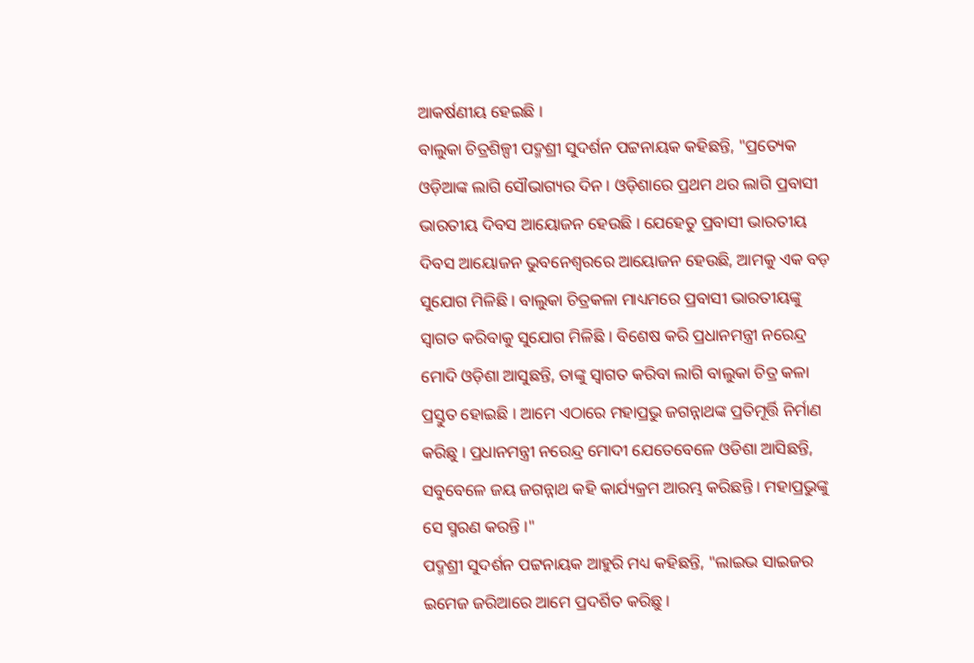ଆକର୍ଷଣୀୟ ହେଇଛି ।
ବାଲୁକା ଚିତ୍ରଶିଳ୍ପୀ ପଦ୍ମଶ୍ରୀ ସୁଦର୍ଶନ ପଟ୍ଟନାୟକ କହିଛନ୍ତି, "ପ୍ରତ୍ୟେକ ଓଡ଼ିଆଙ୍କ ଲାଗି ସୌଭାଗ୍ୟର ଦିନ । ଓଡ଼ିଶାରେ ପ୍ରଥମ ଥର ଲାଗି ପ୍ରବାସୀ ଭାରତୀୟ ଦିବସ ଆୟୋଜନ ହେଉଛି । ଯେହେତୁ ପ୍ରବାସୀ ଭାରତୀୟ ଦିବସ ଆୟୋଜନ ଭୁବନେଶ୍ୱରରେ ଆୟୋଜନ ହେଉଛି, ଆମକୁ ଏକ ବଡ଼ ସୁଯୋଗ ମିଳିଛି । ବାଲୁକା ଚିତ୍ରକଳା ମାଧ୍ୟମରେ ପ୍ରବାସୀ ଭାରତୀୟଙ୍କୁ ସ୍ୱାଗତ କରିବାକୁ ସୁଯୋଗ ମିଳିଛି । ବିଶେଷ କରି ପ୍ରଧାନମନ୍ତ୍ରୀ ନରେନ୍ଦ୍ର ମୋଦି ଓଡ଼ିଶା ଆସୁଛନ୍ତି, ତାଙ୍କୁ ସ୍ବାଗତ କରିବା ଲାଗି ବାଲୁକା ଚିତ୍ର କଳା ପ୍ରସ୍ତୁତ ହୋଇଛି । ଆମେ ଏଠାରେ ମହାପ୍ରଭୁ ଜଗନ୍ନାଥଙ୍କ ପ୍ରତିମୂର୍ତ୍ତି ନିର୍ମାଣ କରିଛୁ । ପ୍ରଧାନମନ୍ତ୍ରୀ ନରେନ୍ଦ୍ର ମୋଦୀ ଯେତେବେଳେ ଓଡିଶା ଆସିଛନ୍ତି, ସବୁବେଳେ ଜୟ ଜଗନ୍ନାଥ କହି କାର୍ଯ୍ୟକ୍ରମ ଆରମ୍ଭ କରିଛନ୍ତି । ମହାପ୍ରଭୁଙ୍କୁ ସେ ସ୍ମରଣ କରନ୍ତି ।"
ପଦ୍ମଶ୍ରୀ ସୁଦର୍ଶନ ପଟ୍ଟନାୟକ ଆହୁରି ମଧ୍ୟ କହିଛନ୍ତି, "ଲାଇଭ ସାଇଜର ଇମେଜ ଜରିଆରେ ଆମେ ପ୍ରଦର୍ଶିତ କରିଛୁ ।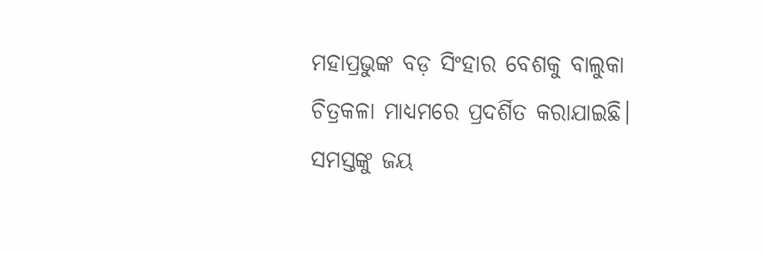ମହାପ୍ରଭୁଙ୍କ ବଡ଼ ସିଂହାର ବେଶକୁ ବାଲୁକା ଚିତ୍ରକଳା ମାଧ୍ୟମରେ ପ୍ରଦର୍ଶିତ କରାଯାଇଛି। ସମସ୍ତଙ୍କୁ ଜୟ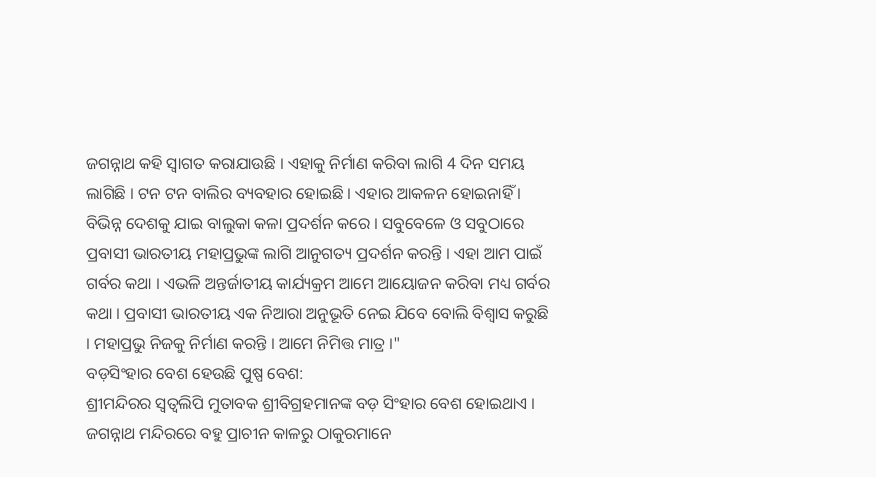ଜଗନ୍ନାଥ କହି ସ୍ୱାଗତ କରାଯାଉଛି । ଏହାକୁ ନିର୍ମାଣ କରିବା ଲାଗି 4 ଦିନ ସମୟ ଲାଗିଛି । ଟନ ଟନ ବାଲିର ବ୍ୟବହାର ହୋଇଛି । ଏହାର ଆକଳନ ହୋଇନାହିଁ । ବିଭିନ୍ନ ଦେଶକୁ ଯାଇ ବାଲୁକା କଳା ପ୍ରଦର୍ଶନ କରେ । ସବୁବେଳେ ଓ ସବୁଠାରେ ପ୍ରବାସୀ ଭାରତୀୟ ମହାପ୍ରଭୁଙ୍କ ଲାଗି ଆନୁଗତ୍ୟ ପ୍ରଦର୍ଶନ କରନ୍ତି । ଏହା ଆମ ପାଇଁ ଗର୍ବର କଥା । ଏଭଳି ଅନ୍ତର୍ଜାତୀୟ କାର୍ଯ୍ୟକ୍ରମ ଆମେ ଆୟୋଜନ କରିବା ମଧ୍ୟ ଗର୍ବର କଥା । ପ୍ରବାସୀ ଭାରତୀୟ ଏକ ନିଆରା ଅନୁଭୂତି ନେଇ ଯିବେ ବୋଲି ବିଶ୍ଵାସ କରୁଛି । ମହାପ୍ରଭୁ ନିଜକୁ ନିର୍ମାଣ କରନ୍ତି । ଆମେ ନିମିତ୍ତ ମାତ୍ର ।"
ବଡ଼ସିଂହାର ବେଶ ହେଉଛି ପୁଷ୍ପ ବେଶ:
ଶ୍ରୀମନ୍ଦିରର ସ୍ୱତ୍ବଲିପି ମୁତାବକ ଶ୍ରୀବିଗ୍ରହମାନଙ୍କ ବଡ଼ ସିଂହାର ବେଶ ହୋଇଥାଏ । ଜଗନ୍ନାଥ ମନ୍ଦିରରେ ବହୁ ପ୍ରାଚୀନ କାଳରୁ ଠାକୁରମାନେ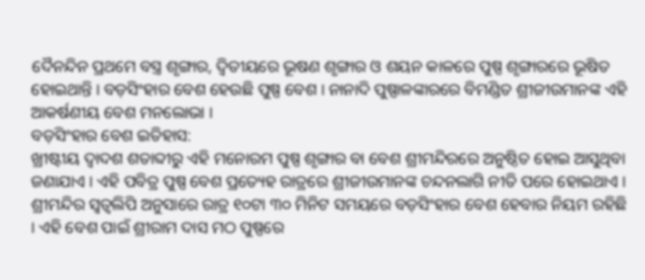ଦୈନନ୍ଦିନ ପ୍ରଥମେ ବସ୍ତ୍ର ଶୃଙ୍ଗାର, ଦ୍ୱିତୀୟରେ ଭୂଷଣ ଶୃଙ୍ଗାର ଓ ଶୟନ କାଳରେ ପୁଷ୍ପ ଶୃଙ୍ଗାରରେ ଭୂଷିତ ହୋଇଥାନ୍ତି । ବଡ଼ସିଂହାର ବେଶ ହେଉଛି ପୁଷ୍ପ ବେଶ । ନାନାଦି ପୁଷ୍ପାଳଙ୍କାରରେ ବିମଣ୍ଡିତ ଶ୍ରୀଜୀଉମାନଙ୍କ ଏହି ଆକର୍ଷଣୀୟ ବେଶ ମନଲୋଭା ।
ବଡ଼ସିଂହାର ବେଶ ଇତିହାସ:
ଖ୍ରୀଷ୍ଟୀୟ ଦ୍ୱାଦଶ ଶତାବ୍ଦୀରୁ ଏହି ମନୋରମ ପୁଷ୍ପ ଶୃଙ୍ଗାର ବା ବେଶ ଶ୍ରୀମନ୍ଦିରରେ ଅନୁଷ୍ଠିତ ହୋଇ ଆସୁଥିବା ଜଣାଯାଏ । ଏହି ପବିତ୍ର ପୁଷ୍ପ ବେଶ ପ୍ରତ୍ୟେହ ରାତ୍ରରେ ଶ୍ରୀଜୀଉମାନଙ୍କ ଚନ୍ଦନଲାଗି ନୀତି ପରେ ହୋଇଥାଏ । ଶ୍ରୀମନ୍ଦିର ସ୍ୱତ୍ବଲିପି ଅନୁସାରେ ରାତ୍ର ୧୦ଟା ୩୦ ମିନିଟ ସମୟରେ ବଡ଼ସିଂହାର ବେଶ ହେବାର ନିୟମ ରହିଛି । ଏହି ବେଶ ପାଇଁ ଶ୍ରୀରାମ ଦାସ ମଠ ପୁଷ୍ପରେ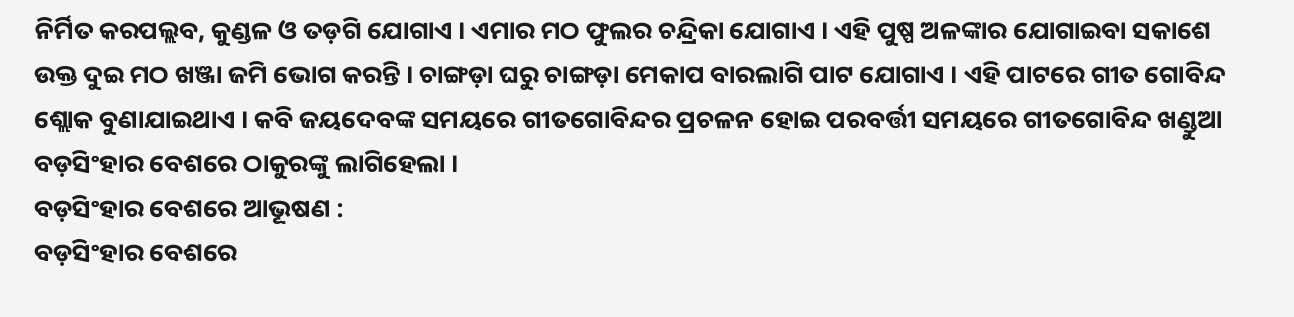ନିର୍ମିତ କରପଲ୍ଲବ, କୁଣ୍ଡଳ ଓ ତଡ଼ଗି ଯୋଗାଏ । ଏମାର ମଠ ଫୁଲର ଚନ୍ଦ୍ରିକା ଯୋଗାଏ । ଏହି ପୁଷ୍ପ ଅଳଙ୍କାର ଯୋଗାଇବା ସକାଶେ ଉକ୍ତ ଦୁଇ ମଠ ଖଞ୍ଜା ଜମି ଭୋଗ କରନ୍ତି । ଚାଙ୍ଗଡ଼ା ଘରୁ ଚାଙ୍ଗଡ଼ା ମେକାପ ବାରଲାଗି ପାଟ ଯୋଗାଏ । ଏହି ପାଟରେ ଗୀତ ଗୋବିନ୍ଦ ଶ୍ଲୋକ ବୁଣାଯାଇଥାଏ । କବି ଜୟଦେବଙ୍କ ସମୟରେ ଗୀତଗୋବିନ୍ଦର ପ୍ରଚଳନ ହୋଇ ପରବର୍ତ୍ତୀ ସମୟରେ ଗୀତଗୋବିନ୍ଦ ଖଣ୍ଡୁଆ ବଡ଼ସିଂହାର ବେଶରେ ଠାକୁରଙ୍କୁ ଲାଗିହେଲା ।
ବଡ଼ସିଂହାର ବେଶରେ ଆଭୂଷଣ :
ବଡ଼ସିଂହାର ବେଶରେ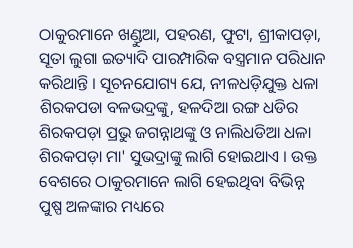ଠାକୁରମାନେ ଖଣ୍ଡୁଆ, ପହରଣ, ଫୁଟା, ଶ୍ରୀକାପଡ଼ା, ସୂତା ଲୁଗା ଇତ୍ୟାଦି ପାରମ୍ପାରିକ ବସ୍ତ୍ରମାନ ପରିଧାନ କରିଥାନ୍ତି । ସୂଚନଯୋଗ୍ୟ ଯେ, ନୀଳଧଡ଼ିଯୁକ୍ତ ଧଳା ଶିରକପଡା ବଳଭଦ୍ରଙ୍କୁ, ହଳଦିଆ ରଙ୍ଗ ଧଡିର ଶିରକପଡ଼ା ପ୍ରଭୁ ଜଗନ୍ନାଥଙ୍କୁ ଓ ନାଲିଧଡିଆ ଧଳା ଶିରକପଡ଼ା ମା' ସୁଭଦ୍ରାଙ୍କୁ ଲାଗି ହୋଇଥାଏ । ଉକ୍ତ ବେଶରେ ଠାକୁରମାନେ ଲାଗି ହେଇଥିବା ବିଭିନ୍ନ ପୁଷ୍ପ ଅଳଙ୍କାର ମଧ୍ୟରେ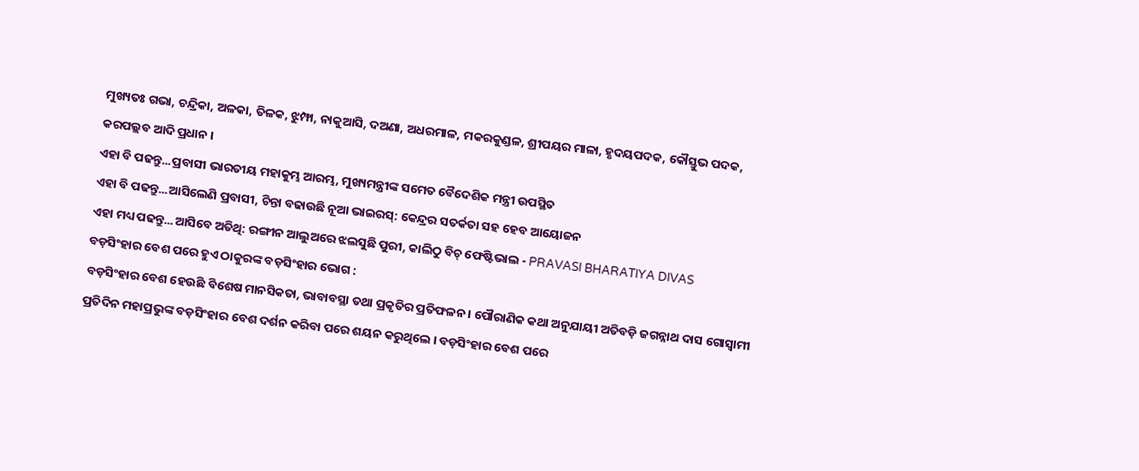ମୁଖ୍ୟତଃ ଗଭା, ଚନ୍ଦ୍ରିକା, ଅଳକା, ତିଳକ, ଝୁମ୍ଫା, ନାକୁଆସି, ଦଅଣା, ଅଧରମାଳ, ମକରକୁଣ୍ଡଳ, ଶ୍ରୀପୟର ମାଳା, ହୃଦୟପଦକ, କୌସ୍ତୁଭ ପଦକ, କରପଲ୍ଲବ ଆଦି ପ୍ରଧାନ ।
ଏହା ବି ପଢନ୍ତୁ...ପ୍ରବାସୀ ଭାରତୀୟ ମହାକୁମ୍ଭ ଆରମ୍ଭ, ମୁଖ୍ୟମନ୍ତ୍ରୀଙ୍କ ସମେତ ବୈଦେଶିକ ମନ୍ତ୍ରୀ ଉପସ୍ଥିତ
ଏହା ବି ପଢନ୍ତୁ...ଆସିଲେଣି ପ୍ରବାସୀ, ଚିନ୍ତା ବଢାଉଛି ନୂଆ ଭାଇରସ୍: କେନ୍ଦ୍ରର ସତର୍କତା ସହ ହେବ ଆୟୋଜନ
ଏହା ମଧ୍ୟ ପଢନ୍ତୁ...ଆସିବେ ଅତିଥି: ରଙ୍ଗୀନ ଆଲୁଅରେ ଝଲସୁଛି ପୁରୀ, କାଲିଠୁ ବିଚ୍ ଫେଷ୍ଟିଭାଲ - PRAVASI BHARATIYA DIVAS
ବଡ଼ସିଂହାର ବେଶ ପରେ ହୁଏ ଠାକୁରଙ୍କ ବଡ଼ସିଂହାର ଭୋଗ :
ବଡ଼ସିଂହାର ବେଶ ହେଉଛି ବିଶେଷ ମାନସିକତା, ଭାବାବସ୍ଥା ତଥା ପ୍ରକୃତିର ପ୍ରତିଫଳନ । ପୌରାଣିକ କଥା ଅନୁଯାୟୀ ଅତିବଡ଼ି ଜଗନ୍ନାଥ ଦାସ ଗୋସ୍ୱାମୀ ପ୍ରତିଦିନ ମହାପ୍ରଭୁଙ୍କ ବଡ଼ସିଂହାର ବେଶ ଦର୍ଶନ କରିବା ପରେ ଶୟନ କରୁଥିଲେ । ବଡ଼ସିଂହାର ବେଶ ପରେ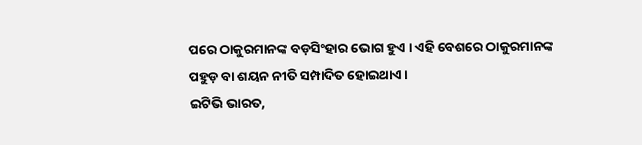ପରେ ଠାକୁରମାନଙ୍କ ବଡ଼ସିଂହାର ଭୋଗ ହୁଏ । ଏହି ବେଶରେ ଠାକୁରମାନଙ୍କ ପହୁଡ଼ ବା ଶୟନ ନୀତି ସମ୍ପାଦିତ ହୋଇଥାଏ ।
ଇଟିଭି ଭାରତ,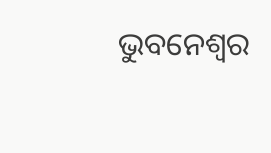ଭୁବନେଶ୍ବର